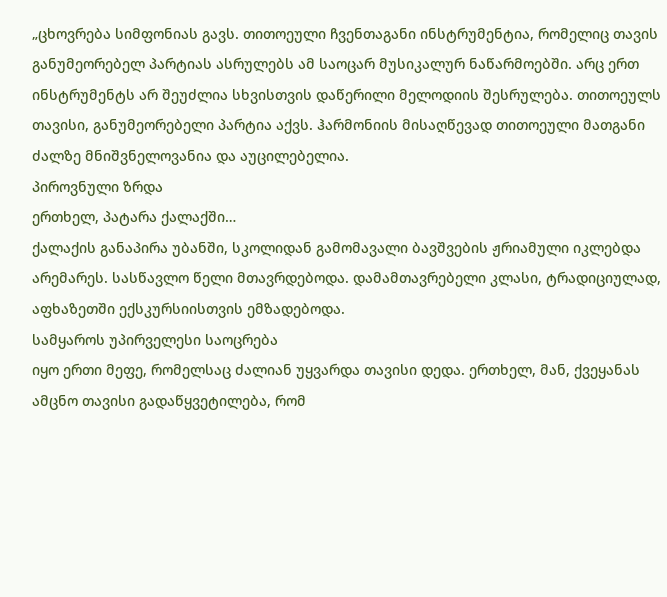„ცხოვრება სიმფონიას გავს. თითოეული ჩვენთაგანი ინსტრუმენტია, რომელიც თავის განუმეორებელ პარტიას ასრულებს ამ საოცარ მუსიკალურ ნაწარმოებში. არც ერთ ინსტრუმენტს არ შეუძლია სხვისთვის დაწერილი მელოდიის შესრულება. თითოეულს თავისი, განუმეორებელი პარტია აქვს. ჰარმონიის მისაღწევად თითოეული მათგანი ძალზე მნიშვნელოვანია და აუცილებელია.
პიროვნული ზრდა
ერთხელ, პატარა ქალაქში…
ქალაქის განაპირა უბანში, სკოლიდან გამომავალი ბავშვების ჟრიამული იკლებდა არემარეს. სასწავლო წელი მთავრდებოდა. დამამთავრებელი კლასი, ტრადიციულად, აფხაზეთში ექსკურსიისთვის ემზადებოდა.
სამყაროს უპირველესი საოცრება
იყო ერთი მეფე, რომელსაც ძალიან უყვარდა თავისი დედა. ერთხელ, მან, ქვეყანას ამცნო თავისი გადაწყვეტილება, რომ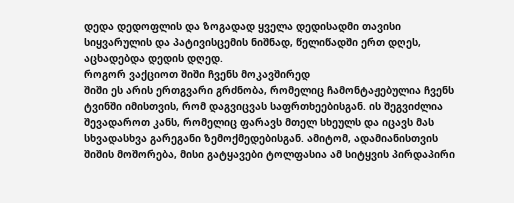დედა დედოფლის და ზოგადად ყველა დედისადმი თავისი სიყვარულის და პატივისცემის ნიშნად, წელიწადში ერთ დღეს, აცხადებდა დედის დღედ.
როგორ ვაქციოთ შიში ჩვენს მოკავშირედ
შიში ეს არის ერთგვარი გრძნობა, რომელიც ჩამონტაჟებულია ჩვენს ტვინში იმისთვის, რომ დაგვიცვას საფრთხეებისგან. ის შეგვიძლია შევადაროთ კანს, რომელიც ფარავს მთელ სხეულს და იცავს მას სხვადასხვა გარეგანი ზემოქმედებისგან. ამიტომ, ადამიანისთვის შიშის მოშორება, მისი გატყავები ტოლფასია ამ სიტყვის პირდაპირი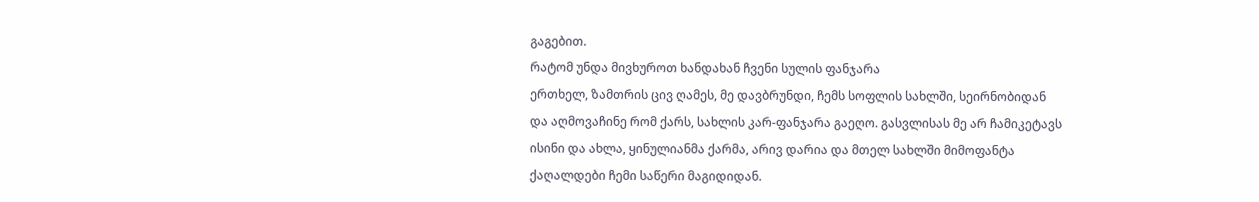გაგებით.
რატომ უნდა მივხუროთ ხანდახან ჩვენი სულის ფანჯარა
ერთხელ, ზამთრის ცივ ღამეს, მე დავბრუნდი, ჩემს სოფლის სახლში, სეირნობიდან და აღმოვაჩინე რომ ქარს, სახლის კარ-ფანჯარა გაეღო. გასვლისას მე არ ჩამიკეტავს ისინი და ახლა, ყინულიანმა ქარმა, არივ დარია და მთელ სახლში მიმოფანტა ქაღალდები ჩემი საწერი მაგიდიდან.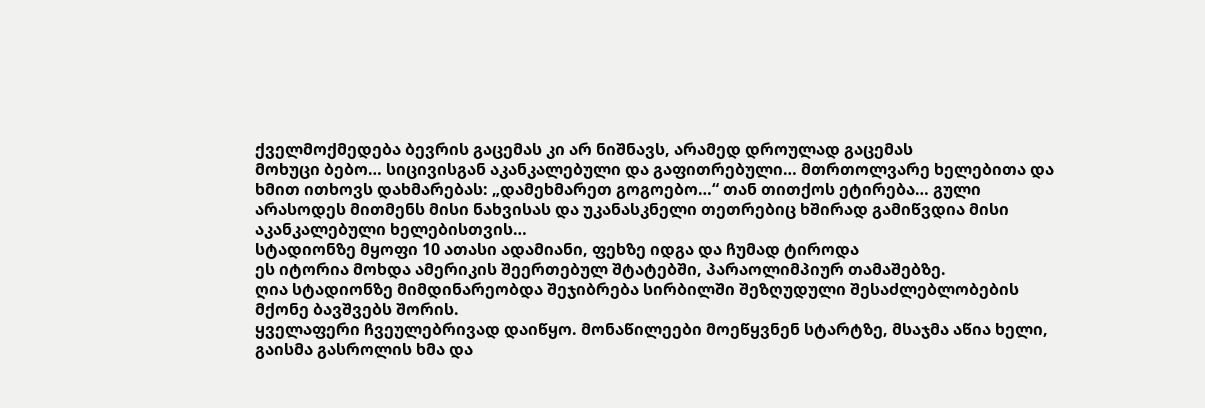ქველმოქმედება ბევრის გაცემას კი არ ნიშნავს, არამედ დროულად გაცემას
მოხუცი ბებო… სიცივისგან აკანკალებული და გაფითრებული… მთრთოლვარე ხელებითა და ხმით ითხოვს დახმარებას: „დამეხმარეთ გოგოებო…“ თან თითქოს ეტირება… გული არასოდეს მითმენს მისი ნახვისას და უკანასკნელი თეთრებიც ხშირად გამიწვდია მისი აკანკალებული ხელებისთვის…
სტადიონზე მყოფი 10 ათასი ადამიანი, ფეხზე იდგა და ჩუმად ტიროდა
ეს იტორია მოხდა ამერიკის შეერთებულ შტატებში, პარაოლიმპიურ თამაშებზე.
ღია სტადიონზე მიმდინარეობდა შეჯიბრება სირბილში შეზღუდული შესაძლებლობების მქონე ბავშვებს შორის.
ყველაფერი ჩვეულებრივად დაიწყო. მონაწილეები მოეწყვნენ სტარტზე, მსაჯმა აწია ხელი, გაისმა გასროლის ხმა და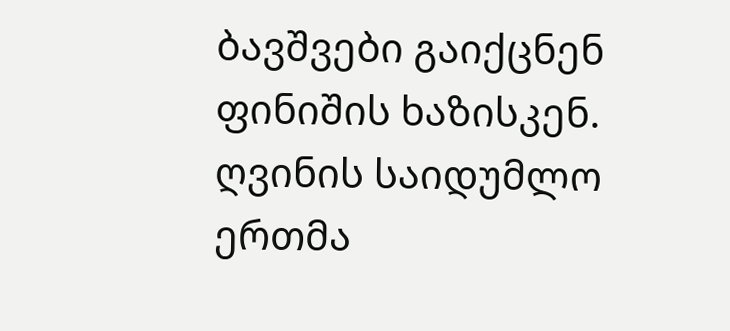ბავშვები გაიქცნენ ფინიშის ხაზისკენ.
ღვინის საიდუმლო
ერთმა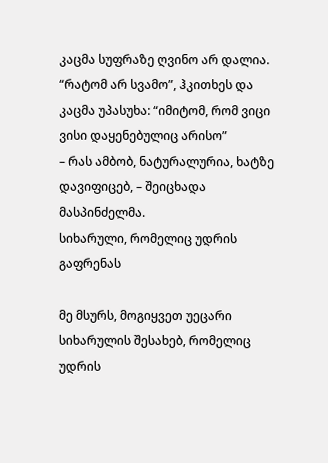კაცმა სუფრაზე ღვინო არ დალია.
“რატომ არ სვამო”, ჰკითხეს და კაცმა უპასუხა: “იმიტომ, რომ ვიცი ვისი დაყენებულიც არისო”
– რას ამბობ, ნატურალურია, ხატზე დავიფიცებ, – შეიცხადა მასპინძელმა.
სიხარული, რომელიც უდრის გაფრენას

მე მსურს, მოგიყვეთ უეცარი სიხარულის შესახებ, რომელიც უდრის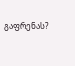გაფრენას?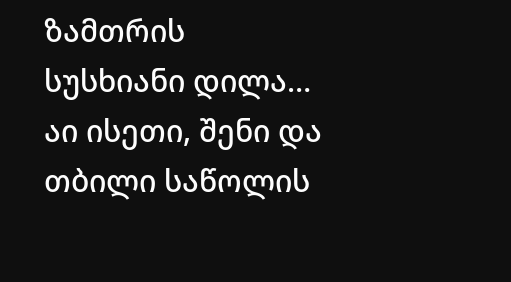ზამთრის სუსხიანი დილა… აი ისეთი, შენი და თბილი საწოლის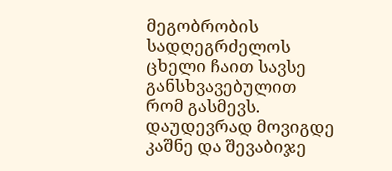მეგობრობის სადღეგრძელოს ცხელი ჩაით სავსე განსხვავებულით რომ გასმევს. დაუდევრად მოვიგდე კაშნე და შევაბიჯე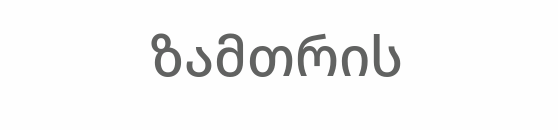ზამთრის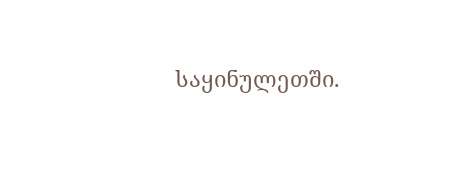საყინულეთში.